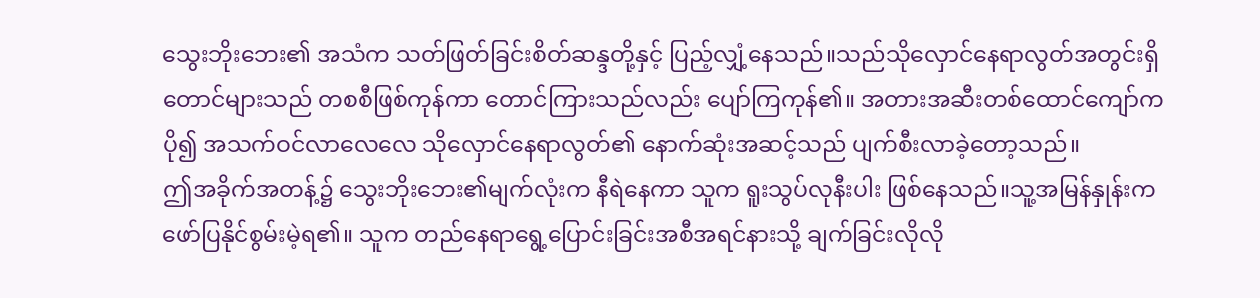သွေးဘိုးဘေး၏ အသံက သတ်ဖြတ်ခြင်းစိတ်ဆန္ဒတို့နှင့် ပြည့်လျှံ့နေသည်။သည်သိုလှောင်နေရာလွတ်အတွင်းရှိ တောင်များသည် တစစီဖြစ်ကုန်ကာ တောင်ကြားသည်လည်း ပျော်ကြကုန်၏။ အတားအဆီးတစ်ထောင်ကျော်က ပို၍ အသက်ဝင်လာလေလေ သိုလှောင်နေရာလွတ်၏ နောက်ဆုံးအဆင့်သည် ပျက်စီးလာခဲ့တော့သည်။
ဤအခိုက်အတန့်၌ သွေးဘိုးဘေး၏မျက်လုံးက နီရဲနေကာ သူက ရူးသွပ်လုနီးပါး ဖြစ်နေသည်။သူ့အမြန်နှုန်းက ဖော်ပြနိုင်စွမ်းမဲ့ရ၏။ သူက တည်နေရာရွေ့ပြောင်းခြင်းအစီအရင်နားသို့ ချက်ခြင်းလိုလို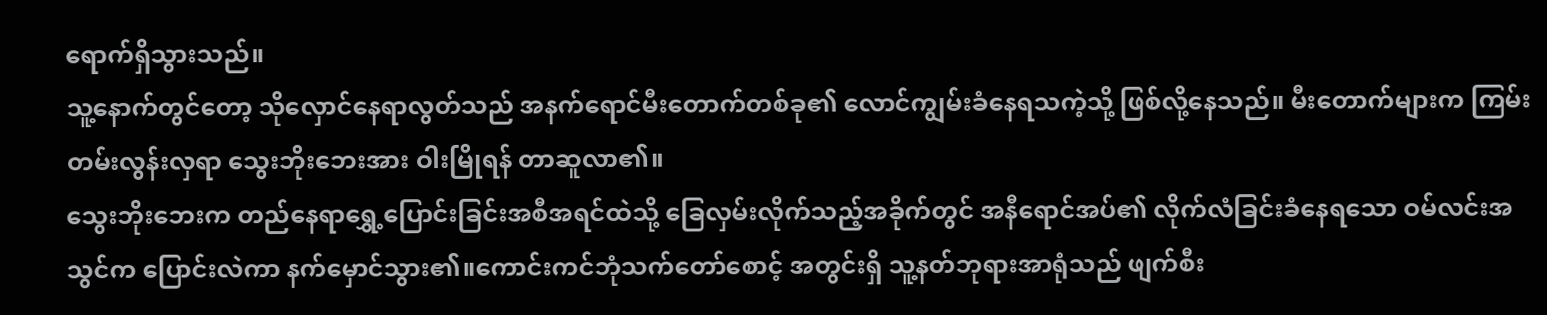ရောက်ရှိသွားသည်။
သူ့နောက်တွင်တော့ သိုလှောင်နေရာလွတ်သည် အနက်ရောင်မီးတောက်တစ်ခု၏ လောင်ကျွမ်းခံနေရသကဲ့သို့ ဖြစ်လို့နေသည်။ မီးတောက်များက ကြမ်းတမ်းလွန်းလှရာ သွေးဘိုးဘေးအား ဝါးမြိုရန် တာဆူလာ၏။
သွေးဘိုးဘေးက တည်နေရာရွှေ့ပြောင်းခြင်းအစီအရင်ထဲသို့ ခြေလှမ်းလိုက်သည့်အခိုက်တွင် အနီရောင်အပ်၏ လိုက်လံခြင်းခံနေရသော ဝမ်လင်းအသွင်က ပြောင်းလဲကာ နက်မှောင်သွား၏။ကောင်းကင်ဘုံသက်တော်စောင့် အတွင်းရှိ သူ့နတ်ဘုရားအာရုံသည် ဖျက်စီး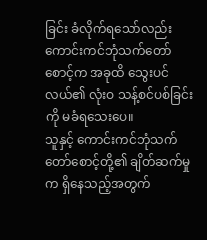ခြင်း ခံလိုက်ရသော်လည်း ကောင်းကင်ဘုံသက်တော်စောင့်က အခုထိ သွေးပင်လယ်၏ လုံးဝ သန့်စင်ပစ်ခြင်းကို မခံရသေးပေ။
သူနှင့် ကောင်းကင်ဘုံသက်တော်စောင့်တို့၏ ချိတ်ဆက်မှုက ရှိနေသည့်အတွက်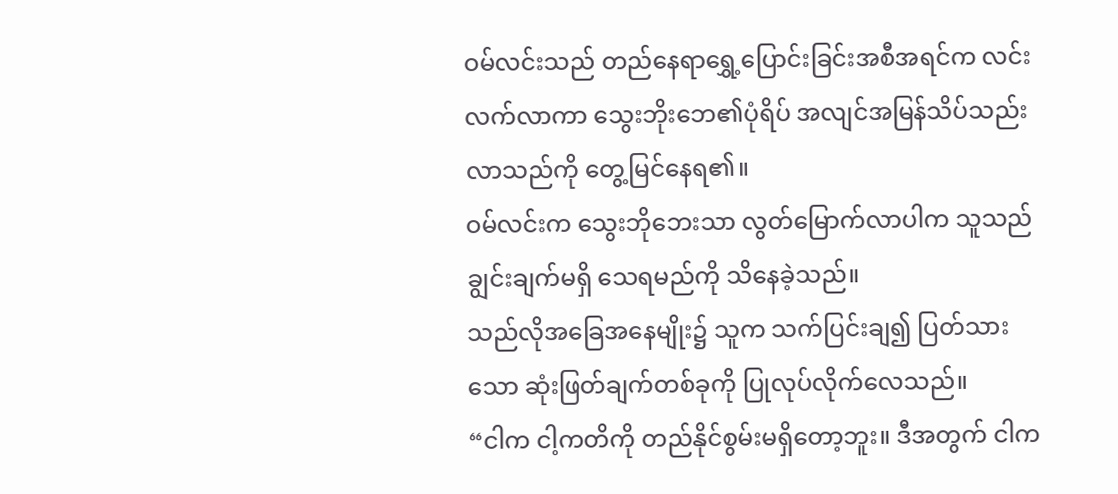ဝမ်လင်းသည် တည်နေရာရွှေ့ပြောင်းခြင်းအစီအရင်က လင်းလက်လာကာ သွေးဘိုးဘေ၏ပုံရိပ် အလျင်အမြန်သိပ်သည်းလာသည်ကို တွေ့မြင်နေရ၏။
ဝမ်လင်းက သွေးဘိုဘေးသာ လွတ်မြောက်လာပါက သူသည် ချွင်းချက်မရှိ သေရမည်ကို သိနေခဲ့သည်။
သည်လိုအခြေအနေမျိုး၌ သူက သက်ပြင်းချ၍ ပြတ်သားသော ဆုံးဖြတ်ချက်တစ်ခုကို ပြုလုပ်လိုက်လေသည်။
“ငါက ငါ့ကတိကို တည်နိုင်စွမ်းမရှိတော့ဘူး။ ဒီအတွက် ငါက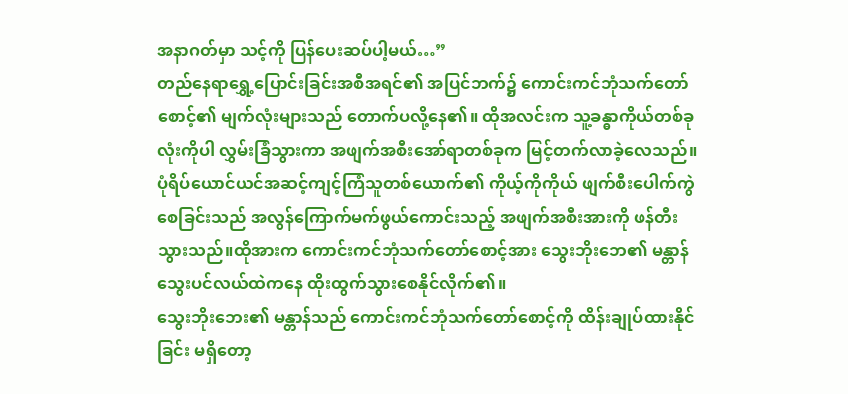အနာဂတ်မှာ သင့်ကို ပြန်ပေးဆပ်ပါ့မယ်…”
တည်နေရာရွှေ့ပြောင်းခြင်းအစီအရင်၏ အပြင်ဘက်၌ ကောင်းကင်ဘုံသက်တော်စောင့်၏ မျက်လုံးများသည် တောက်ပလို့နေ၏။ ထိုအလင်းက သူ့ခန္ဓာကိုယ်တစ်ခုလုံးကိုပါ လွှမ်းခြံသွားကာ အဖျက်အစီးအော်ရာတစ်ခုက မြင့်တက်လာခဲ့လေသည်။
ပုံရိပ်ယောင်ယင်အဆင့်ကျင့်ကြံသူတစ်ယောက်၏ ကိုယ့်ကိုကိုယ် ဖျက်စီးပေါက်ကွဲစေခြင်းသည် အလွန်ကြောက်မက်ဖွယ်ကောင်းသည့် အဖျက်အစီးအားကို ဖန်တီးသွားသည်။ထိုအားက ကောင်းကင်ဘုံသက်တော်စောင့်အား သွေးဘိုးဘေ၏ မန္တာန်သွေးပင်လယ်ထဲကနေ ထိုးထွက်သွားစေနိုင်လိုက်၏။
သွေးဘိုးဘေး၏ မန္တာန်သည် ကောင်းကင်ဘုံသက်တော်စောင့်ကို ထိန်းချုပ်ထားနိုင်ခြင်း မရှိတော့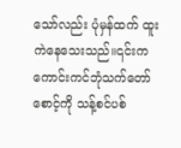သော်လည်း ပုံမှန်ထက် ထူးကဲနေသေးသည်။၎င်းက ကောင်းကင်ဘုံသက်တော်စောင့်ကို သန့်စင်ပစ်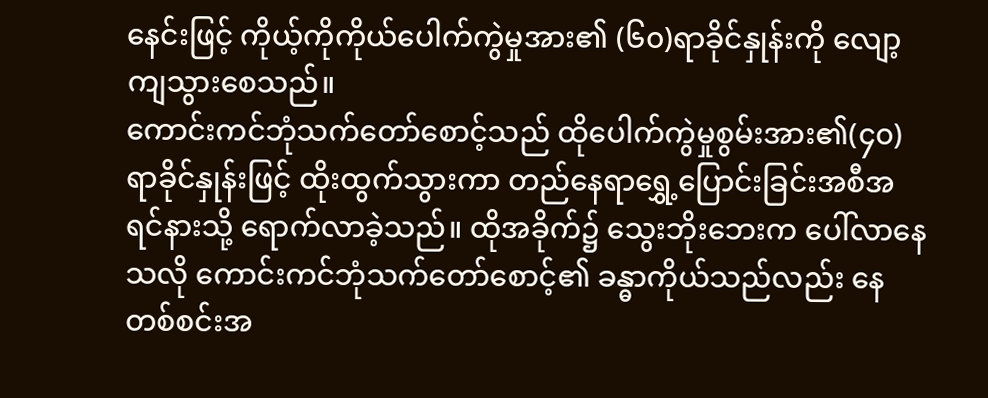နေင်းဖြင့် ကိုယ့်ကိုကိုယ်ပေါက်ကွဲမှုအား၏ (၆၀)ရာခိုင်နှုန်းကို လျော့ကျသွားစေသည်။
ကောင်းကင်ဘုံသက်တော်စောင့်သည် ထိုပေါက်ကွဲမှုစွမ်းအား၏(၄၀)ရာခိုင်နှုန်းဖြင့် ထိုးထွက်သွားကာ တည်နေရာရွှေ့ပြောင်းခြင်းအစီအရင်နားသို့ ရောက်လာခဲ့သည်။ ထိုအခိုက်၌ သွေးဘိုးဘေးက ပေါ်လာနေသလို ကောင်းကင်ဘုံသက်တော်စောင့်၏ ခန္ဓာကိုယ်သည်လည်း နေတစ်စင်းအ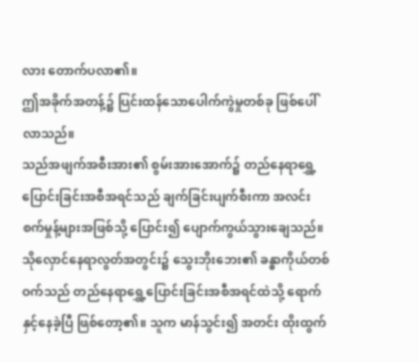လား တောက်ပလာ၏။
ဤအခိုက်အတန့်၌ ပြင်းထန်သောပေါက်ကွဲမှုတစ်ခု ဖြစ်ပေါ်လာသည်။
သည်အဖျက်အစီးအား၏ စွမ်းအားအောက်၌ တည်နေရာရွှေ့ပြောင်းခြင်းအစီအရင်သည် ချက်ခြင်းပျက်စီးကာ အလင်းစက်မှုန့်များအဖြစ်သို့ ပြောင်း၍ ပျောက်ကွယ်သွားချေသည်။
သိုလှောင်နေရာလွတ်အတွင်း၌ သွေးဘိုးဘေး၏ ခန္ဓာကိုယ်တစ်ဝက်သည် တည်နေရာရွှေ့ပြောင်းခြင်းအစီအရင်ထဲသို့ ရောက်နှင့်နေခဲ့ပြီ ဖြစ်တော့၏။ သူက မာန်သွင်း၍ အတင်း ထိုးထွက်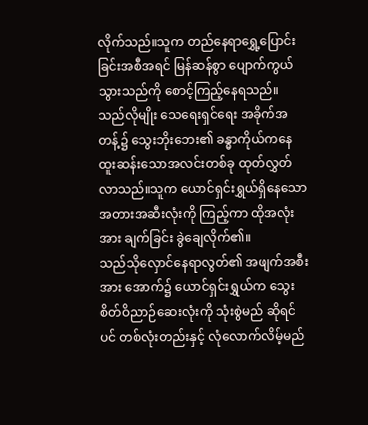လိုက်သည်။သူက တည်နေရာရွှေ့ပြောင်းခြင်းအစီအရင် မြန်ဆန်စွာ ပျောက်ကွယ်သွားသည်ကို စောင့်ကြည့်နေရသည်။
သည်လိုမျိုး သေရေးရှင်ရေး အခိုက်အတန့်၌ သွေးဘိုးဘေး၏ ခန္ဓာကိုယ်ကနေ ထူးဆန်းသောအလင်းတစ်ခု ထုတ်လွှတ်လာသည်။သူက ယောင်ရှင်းရွှယ်ရှိနေသော အတားအဆီးလုံးကို ကြည့်ကာ ထိုအလုံးအား ချက်ခြင်း ခွဲချေလိုက်၏။
သည်သိုလှောင်နေရာလွတ်၏ အဖျက်အစီးအား အောက်၌ ယောင်ရှင်းရွှယ်က သွေးစိတ်ဝိညာဉ်ဆေးလုံးကို သုံးစွဲမည် ဆိုရင်ပင် တစ်လုံးတည်းနှင့် လုံလောက်လိမ့်မည်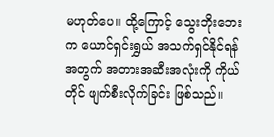မဟုတ်ပေ။ ထို့ကြောင့် သွေးဘိုးဘေးက ယောင်ရှင်းရွှယ် အသက်ရှင်နိုင်ရန်အတွက် အတားအဆီးအလုံးကို ကိုယ်တိုင် ဖျက်စီးလိုက်ခြင်း ဖြစ်သည်။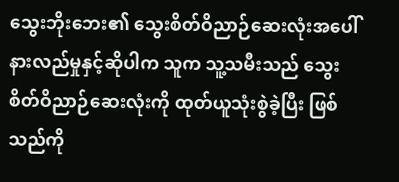သွေးဘိုးဘေး၏ သွေးစိတ်ဝိညာဉ်ဆေးလုံးအပေါ် နားလည်မှုနှင့်ဆိုပါက သူက သူ့သမီးသည် သွေးစိတ်ဝိညာဉ်ဆေးလုံးကို ထုတ်ယူသုံးစွဲခဲ့ပြီး ဖြစ်သည်ကို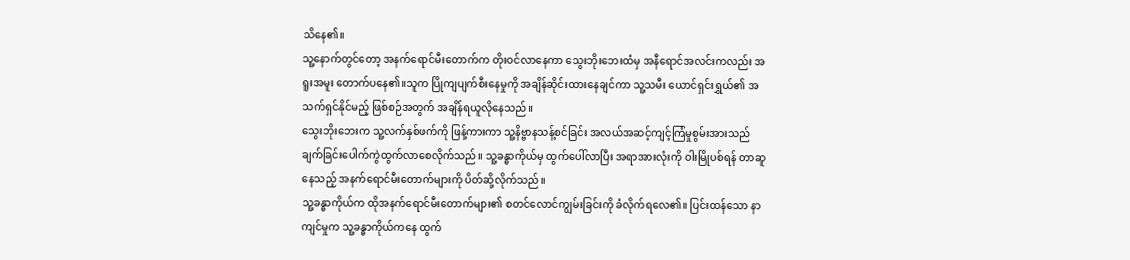သိနေ၏။
သူ့နောက်တွင်တော့ အနက်ရောင်မီးတောက်က တိုးဝင်လာနေကာ သွေးဘိုးဘေးထံမှ အနီရောင်အလင်းကလည်း အရူးအမူး တောက်ပနေ၏။သူက ပြိုကျပျက်စီးနေမှုကို အချိန်ဆိုင်းထားနေချင်ကာ သူ့သမီး ယောင်ရှင်းရွှယ်၏ အသက်ရှင်နိုင်မည့် ဖြစ်စဉ်အတွက် အချိန်ရယူလိုနေသည်။
သွေးဘိုးဘေးက သူ့လက်နှစ်ဖက်ကို ဖြန့်ကားကာ သူ့နိဗ္ဗာနသန့်စင်ခြင်း အလယ်အဆင့်ကျင့်ကြံမှုစွမ်းအားသည် ချက်ခြင်းပေါက်ကွဲထွက်လာစေလိုက်သည်။ သူ့ခန္ဓာကိုယ်မှ ထွက်ပေါ်လာပြီး အရာအားလုံးကို ဝါးမြိုပစ်ရန် တာဆူနေသည့် အနက်ရောင်မီးတောက်များကို ပိတ်ဆို့လိုက်သည်။
သူ့ခန္ဓာကိုယ်က ထိုအနက်ရောင်မီးတောက်များ၏ စတင်လောင်ကျွမ်းခြင်းကို ခံလိုက်ရလေ၏။ ပြင်းထန်သော နာကျင်မှုက သူ့ခန္ဓာကိုယ်ကနေ ထွက်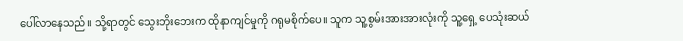ပေါ်လာနေသည်။ သို့ရာတွင် သွေးဘိုးဘေးက ထိုနာကျင်မှုကို ဂရုမစိုက်ပေ။ သူက သူ့စွမ်းအားအားလုံးကို သူ့ရှေ့ ပေသုံးဆယ်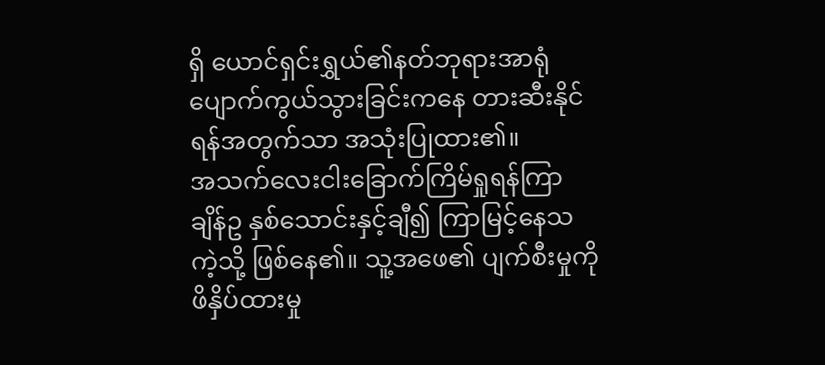ရှိ ယောင်ရှင်းရွှယ်၏နတ်ဘုရားအာရုံပျောက်ကွယ်သွားခြင်းကနေ တားဆီးနိုင်ရန်အတွက်သာ အသုံးပြုထား၏။
အသက်လေးငါးခြောက်ကြိမ်ရှုရန်ကြာချိန်ဥ နှစ်သောင်းနှင့်ချီ၍ ကြာမြင့်နေသကဲ့သို့ ဖြစ်နေ၏။ သူ့အဖေ၏ ပျက်စီးမှုကို ဖိနှိပ်ထားမှု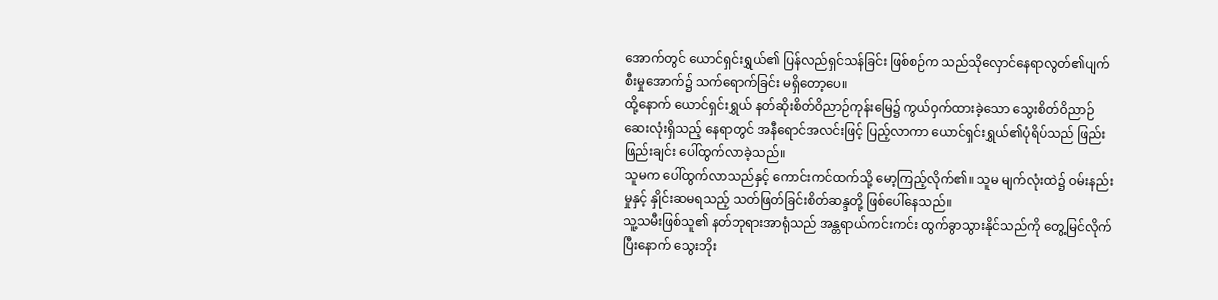အောက်တွင် ယောင်ရှင်းရွှယ်၏ ပြန်လည်ရှင်သန်ခြင်း ဖြစ်စဉ်က သည်သိုလှောင်နေရာလွတ်၏ပျက်စီးမှုအောက်၌ သက်ရောက်ခြင်း မရှိတော့ပေ။
ထို့နောက် ယောင်ရှင်းရွှယ် နတ်ဆိုးစိတ်ဝိညာဉ်ကုန်းမြေ၌ ကွယ်ဝှက်ထားခဲ့သော သွေးစိတ်ဝိညာဉ်ဆေးလုံးရှိသည့် နေရာတွင် အနီရောင်အလင်းဖြင့် ပြည့်လာကာ ယောင်ရှင်းရွှယ်၏ပုံရိပ်သည် ဖြည်းဖြည်းချင်း ပေါ်ထွက်လာခဲ့သည်။
သူမက ပေါ်ထွက်လာသည်နှင့် ကောင်းကင်ထက်သို့ မော့ကြည့်လိုက်၏။ သူမ မျက်လုံးထဲ၌ ဝမ်းနည်းမှုနှင့် နှိုင်းဆမရသည့် သတ်ဖြတ်ခြင်းစိတ်ဆန္ဒတို့ ဖြစ်ပေါ်နေသည်။
သူ့သမီးဖြစ်သူ၏ နတ်ဘုရားအာရုံသည် အန္တရာယ်ကင်းကင်း ထွက်ခွာသွားနိုင်သည်ကို တွေ့မြင်လိုက်ပြီးနောက် သွေးဘိုး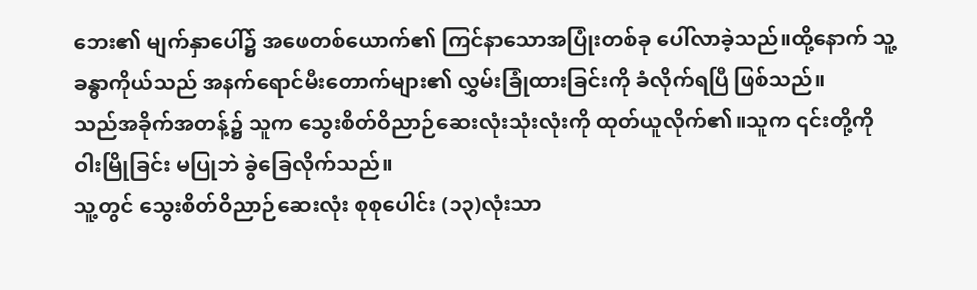ဘေး၏ မျက်နှာပေါ်၌ အဖေတစ်ယောက်၏ ကြင်နာသောအပြုံးတစ်ခု ပေါ်လာခဲ့သည်။ထို့နောက် သူ့ခန္ဓာကိုယ်သည် အနက်ရောင်မီးတောက်များ၏ လွှမ်းခြုံထားခြင်းကို ခံလိုက်ရပြီ ဖြစ်သည်။
သည်အခိုက်အတန့်၌ သူက သွေးစိတ်ဝိညာဉ်ဆေးလုံးသုံးလုံးကို ထုတ်ယူလိုက်၏။သူက ၎င်းတို့ကို ဝါးမြိုခြင်း မပြုဘဲ ခွဲခြေလိုက်သည်။
သူ့တွင် သွေးစိတ်ဝိညာဉ်ဆေးလုံး စုစုပေါင်း (၁၃)လုံးသာ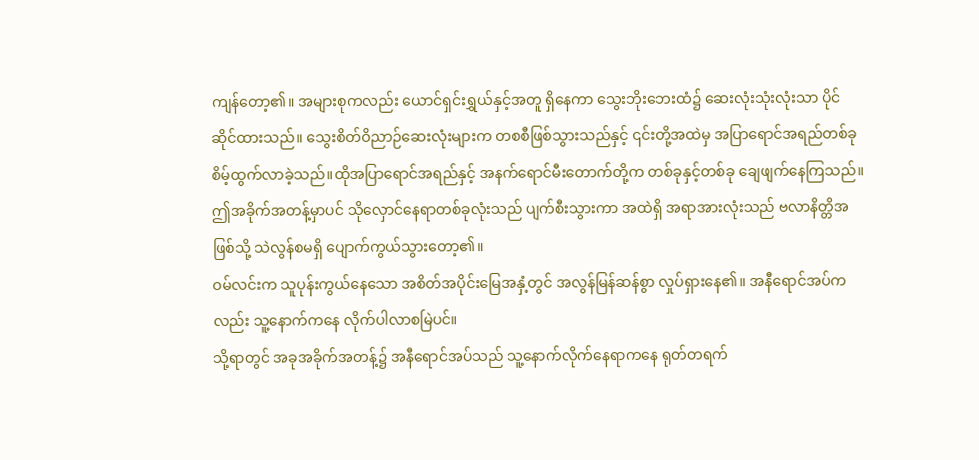ကျန်တော့၏။ အများစုကလည်း ယောင်ရှင်းရွှယ်နှင့်အတူ ရှိနေကာ သွေးဘိုးဘေးထံ၌ ဆေးလုံးသုံးလုံးသာ ပိုင်ဆိုင်ထားသည်။ သွေးစိတ်ဝိညာဉ်ဆေးလုံးများက တစစီဖြစ်သွားသည်နှင့် ၎င်းတို့အထဲမှ အပြာရောင်အရည်တစ်ခု စိမ့်ထွက်လာခဲ့သည်။ထိုအပြာရောင်အရည်နှင့် အနက်ရောင်မီးတောက်တို့က တစ်ခုနှင့်တစ်ခု ချေဖျက်နေကြသည်။
ဤအခိုက်အတန့်မှာပင် သိုလှောင်နေရာတစ်ခုလုံးသည် ပျက်စီးသွားကာ အထဲရှိ အရာအားလုံးသည် ဗလာနိတ္တိအဖြစ်သို့ သဲလွန်စမရှိ ပျောက်ကွယ်သွားတော့၏။
ဝမ်လင်းက သူပုန်းကွယ်နေသော အစိတ်အပိုင်းမြေအနှံ့တွင် အလွန်မြန်ဆန်စွာ လှုပ်ရှားနေ၏။ အနီရောင်အပ်ကလည်း သူ့နောက်ကနေ လိုက်ပါလာစမြဲပင်။
သို့ရာတွင် အခုအခိုက်အတန့်၌ အနီရောင်အပ်သည် သူ့နောက်လိုက်နေရာကနေ ရုတ်တရက်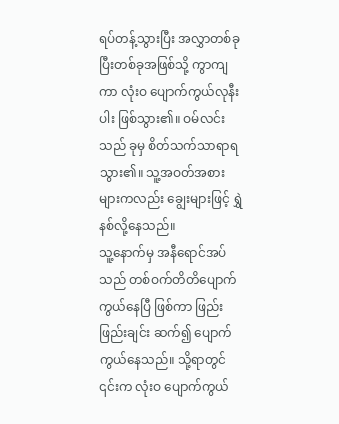ရပ်တန့်သွားပြီး အလွှာတစ်ခုပြီးတစ်ခုအဖြစ်သို့ ကွာကျကာ လုံးဝ ပျောက်ကွယ်လုနီးပါး ဖြစ်သွား၏။ ဝမ်လင်းသည် ခုမှ စိတ်သက်သာရာရသွား၏။ သူ့အဝတ်အစားများကလည်း ချွေးများဖြင့် ရွှဲနစ်လို့နေသည်။
သူ့နောက်မှ အနီရောင်အပ်သည် တစ်ဝက်တိတိပျောက်ကွယ်နေပြီ ဖြစ်ကာ ဖြည်းဖြည်းချင်း ဆက်၍ ပျောက်ကွယ်နေသည်။ သို့ရာတွင် ၎င်းက လုံးဝ ပျောက်ကွယ်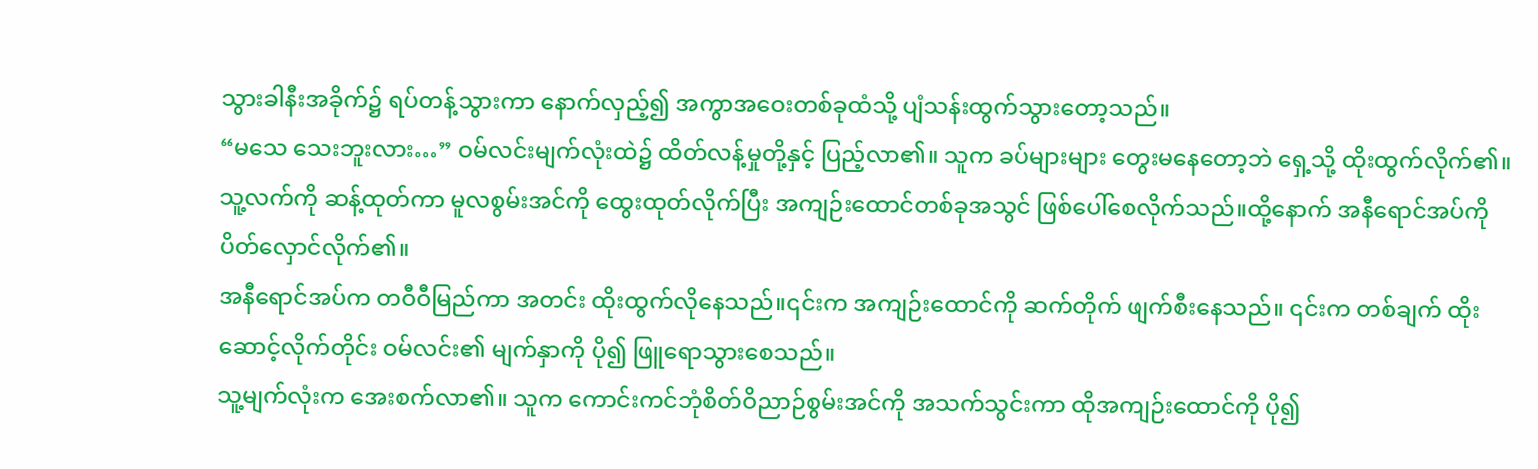သွားခါနီးအခိုက်၌ ရပ်တန့်သွားကာ နောက်လှည့်၍ အကွာအဝေးတစ်ခုထံသို့ ပျံသန်းထွက်သွားတော့သည်။
“မသေ သေးဘူးလား…” ဝမ်လင်းမျက်လုံးထဲ၌ ထိတ်လန့်မှုတို့နှင့် ပြည့်လာ၏။ သူက ခပ်များများ တွေးမနေတော့ဘဲ ရှေ့သို့ ထိုးထွက်လိုက်၏။ သူ့လက်ကို ဆန့်ထုတ်ကာ မူလစွမ်းအင်ကို ထွေးထုတ်လိုက်ပြီး အကျဉ်းထောင်တစ်ခုအသွင် ဖြစ်ပေါ်စေလိုက်သည်။ထို့နောက် အနီရောင်အပ်ကို ပိတ်လှောင်လိုက်၏။
အနီရောင်အပ်က တဝီဝီမြည်ကာ အတင်း ထိုးထွက်လိုနေသည်။၎င်းက အကျဉ်းထောင်ကို ဆက်တိုက် ဖျက်စီးနေသည်။ ၎င်းက တစ်ချက် ထိုးဆောင့်လိုက်တိုင်း ဝမ်လင်း၏ မျက်နှာကို ပို၍ ဖြူရောသွားစေသည်။
သူ့မျက်လုံးက အေးစက်လာ၏။ သူက ကောင်းကင်ဘုံစိတ်ဝိညာဉ်စွမ်းအင်ကို အသက်သွင်းကာ ထိုအကျဉ်းထောင်ကို ပို၍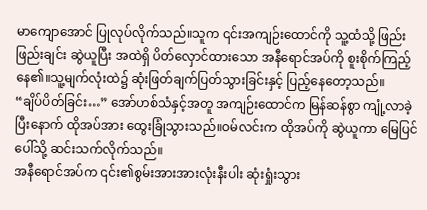မာကျောအောင် ပြုလုပ်လိုက်သည်။သူက ၎င်းအကျဉ်းထောင်ကို သူ့ထံသို့ ဖြည်းဖြည်းချင်း ဆွဲယူပြီး အထဲရှိ ပိတ်လှောင်ထားသော အနီရောင်အပ်ကို စူးစိုက်ကြည့်နေ၏။သူ့မျက်လုံးထဲ၌ ဆုံးဖြတ်ချက်ပြတ်သွားခြင်းနှင့် ပြည့်နေတော့သည်။
“ချိပ်ပိတ်ခြင်း…” အော်ဟစ်သံနှင့်အတူ အကျဉ်းထောင်က မြန်ဆန်စွာ ကျုံ့လာခဲ့ပြီးနောက် ထိုအပ်အား ထွေးခြုံသွားသည်။ဝမ်လင်းက ထိုအပ်ကို ဆွဲယူကာ မြေပြင်ပေါ်သို့ ဆင်းသက်လိုက်သည်။
အနီရောင်အပ်က ၎င်း၏စွမ်းအားအားလုံးနီးပါး ဆုံးရှုံးသွား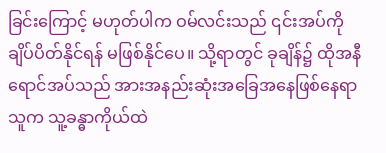ခြင်းကြောင့် မဟုတ်ပါက ဝမ်လင်းသည် ၎င်းအပ်ကို ချိပ်ပိတ်နိုင်ရန် မဖြစ်နိုင်ပေ။ သို့ရာတွင် ခုချိန်၌ ထိုအနီရောင်အပ်သည် အားအနည်းဆုံးအခြေအနေဖြစ်နေရာ သူက သူ့ခန္ဓာကိုယ်ထဲ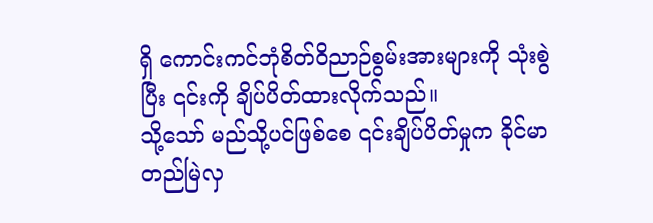ရှိ ကောင်းကင်ဘုံစိတ်ဝိညာဉ်စွမ်းအားများကို သုံးစွဲပြီး ၎င်းကို ချိပ်ပိတ်ထားလိုက်သည်။
သို့သော် မည်သို့ပင်ဖြစ်စေ ၎င်းချိပ်ပိတ်မှုက ခိုင်မာတည်မြဲလှ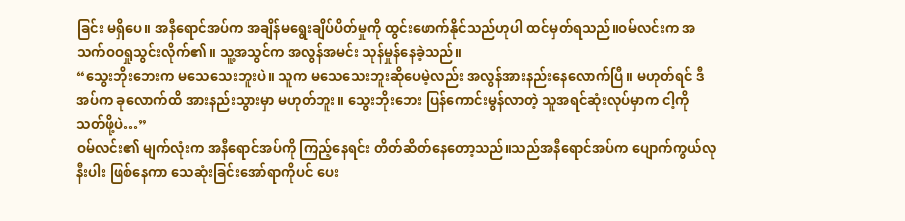ခြင်း မရှိပေ။ အနီရောင်အပ်က အချိန်မရွေးချိပ်ပိတ်မှုကို ထွင်းဖောက်နိုင်သည်ဟုပါ ထင်မှတ်ရသည်။ဝမ်လင်းက အသက်ဝဝရှုသွင်းလိုက်၏။ သူ့အသွင်က အလွန်အမင်း သုန်မှုန်နေခဲ့သည်။
“သွေးဘိုးဘေးက မသေသေးဘူးပဲ။ သူက မသေသေးဘူးဆိုပေမဲ့လည်း အလွန်အားနည်းနေလောက်ပြီ။ မဟုတ်ရင် ဒီအပ်က ခုလောက်ထိ အားနည်းသွားမှာ မဟုတ်ဘူး။ သွေးဘိုးဘေး ပြန်ကောင်းမွန်လာတဲ့ သူအရင်ဆုံးလုပ်မှာက ငါ့ကို သတ်ဖို့ပဲ…”
ဝမ်လင်း၏ မျက်လုံးက အနီရောင်အပ်ကို ကြည့်နေရင်း တိတ်ဆိတ်နေတော့သည်။သည်အနီရောင်အပ်က ပျောက်ကွယ်လုနီးပါး ဖြစ်နေကာ သေဆုံးခြင်းအော်ရာကိုပင် ပေး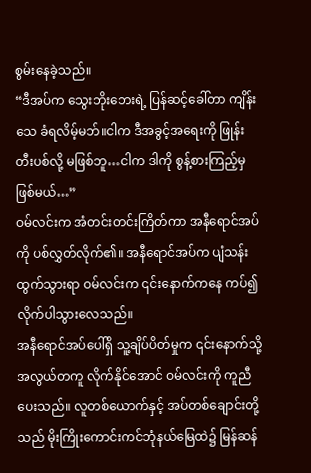စွမ်းနေခဲ့သည်။
“ဒီအပ်က သွေးဘိုးဘေးရဲ့ ပြန်ဆင့်ခေါ်တာ ကျိန်းသေ ခံရလိမ့်မဘ်။ငါက ဒီအခွင့်အရေးကို ဖြုန်းတီးပစ်လို့ မဖြစ်ဘူ…ငါက ဒါကို စွန့်စားကြည့်မှ ဖြစ်မယ်…”
ဝမ်လင်းက အံတင်းတင်းကြိတ်ကာ အနီရောင်အပ်ကို ပစ်လွှတ်လိုက်၏။ အနီရောင်အပ်က ပျံသန်းထွက်သွားရာ ဝမ်လင်းက ၎င်းနောက်ကနေ ကပ်၍ လိုက်ပါသွားလေသည်။
အနီရောင်အပ်ပေါ်ရှိ သူ့ချိပ်ပိတ်မှုက ၎င်းနောက်သို့ အလွယ်တကူ လိုက်နိုင်အောင် ဝမ်လင်းကို ကူညီပေးသည်။ လူတစ်ယောက်နှင့် အပ်တစ်ချောင်းတို့သည် မိုးကြိုးကောင်းကင်ဘုံနယ်မြေထဲ၌ မြန်ဆန်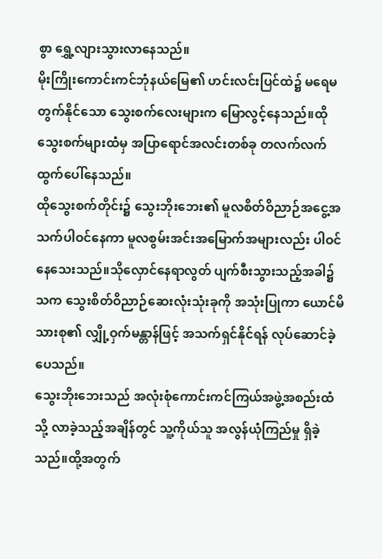စွာ ရွှေ့လျားသွားလာနေသည်။
မိုးကြိုးကောင်းကင်ဘုံနယ်မြေ၏ ဟင်းလင်းပြင်ထဲ၌ မရေမတွက်နိုင်သော သွေးစက်လေးများက မြောလွင့်နေသည်။ထိုသွေးစက်များထံမှ အပြာရောင်အလင်းတစ်ခု တလက်လက် ထွက်ပေါ်နေသည်။
ထိုသွေးစက်တိုင်း၌ သွေးဘိုးဘေး၏ မူလစိတ်ဝိညာဉ်အငွေ့အသက်ပါဝင်နေကာ မူလစွမ်းအင်းအမြောက်အများလည်း ပါဝင်နေသေးသည်။သိုလှောင်နေရာလွတ် ပျက်စီးသွားသည့်အခါ၌ သက သွေးစိတ်ဝိညာဉ်ဆေးလုံးသုံးခုကို အသုံးပြုကာ ယောင်မိသားစု၏ လျှို့ဝှက်မန္တာန်ဖြင့် အသက်ရှင်နိုင်ရန် လုပ်ဆောင်ခဲ့ပေသည်။
သွေးဘိုးဘေးသည် အလုံးစုံကောင်းကင်ကြယ်အဖွဲ့အစည်းထံသို့ လာခဲ့သည့်အချိန်တွင် သူ့ကိုယ်သူ အလွန်ယုံကြည်မှု ရှိခဲ့သည်။ထို့အတွက်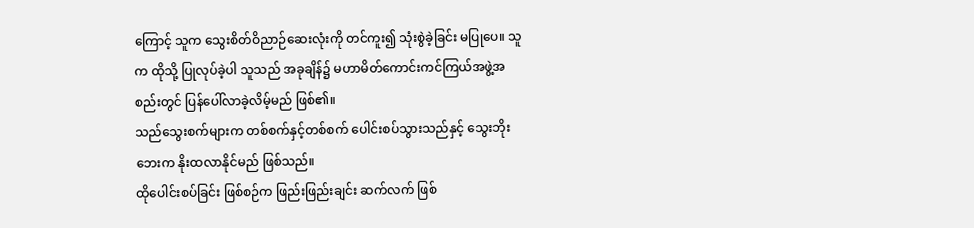ကြောင့် သူက သွေးစိတ်ဝိညာဉ်ဆေးလုံးကို တင်ကူး၍ သုံးစွဲခဲ့ခြင်း မပြုပေ။ သူက ထိုသို့ ပြုလုပ်ခဲ့ပါ သူသည် အခုချိန်၌ မဟာမိတ်ကောင်းကင်ကြယ်အဖွဲ့အစည်းတွင် ပြန်ပေါ်လာခဲ့လိမ့်မည် ဖြစ်၏။
သည်သွေးစက်များက တစ်စက်နှင့်တစ်စက် ပေါင်းစပ်သွားသည်နှင့် သွေးဘိုးဘေးက နိုးထလာနိုင်မည် ဖြစ်သည်။
ထိုပေါင်းစပ်ခြင်း ဖြစ်စဉ်က ဖြည်းဖြည်းချင်း ဆက်လက် ဖြစ်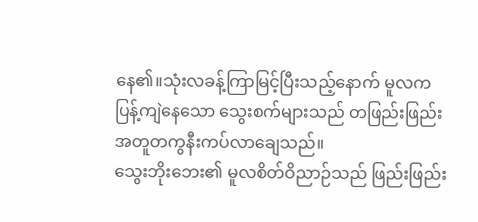နေ၏။သုံးလခန့်ကြာမြင့်ပြီးသည့်နောက် မူလက ပြန့်ကျဲနေသော သွေးစက်များသည် တဖြည်းဖြည်း အတူတကွနီးကပ်လာချေသည်။
သွေးဘိုးဘေး၏ မူလစိတ်ဝိညာဉ်သည် ဖြည်းဖြည်း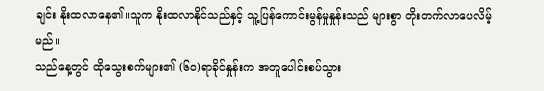ချင်း နိုးထလာနေ၏။သူက နိုးထလာနိုင်သည်နှင့် သူ့ပြန်ကောင်းမွန်မှုနှုန်းသည် များစွာ တိုးတက်လာပေလိမ့်မည်။
သည်နေ့တွင် ထိုသွေးစက်များ၏ (၆၀)ရာခိုင်နှုန်းက အတူပေါင်းစပ်သွား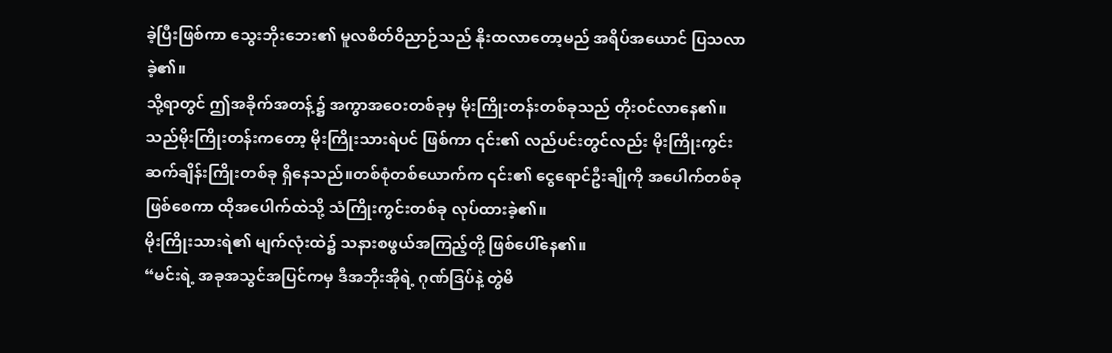ခဲ့ပြီးဖြစ်ကာ သွေးဘိုးဘေး၏ မူလစိတ်ဝိညာဉ်သည် နိုးထလာတော့မည် အရိပ်အယောင် ပြသလာခဲ့၏။
သို့ရာတွင် ဤအခိုက်အတန့်၌ အကွာအဝေးတစ်ခုမှ မိုးကြိုးတန်းတစ်ခုသည် တိုးဝင်လာနေ၏။ သည်မိုးကြိုးတန်းကတော့ မိုးကြိုးသားရဲပင် ဖြစ်ကာ ၎င်း၏ လည်ပင်းတွင်လည်း မိုးကြိုးကွင်းဆက်ချိန်းကြိုးတစ်ခု ရှိနေသည်။တစ်စုံတစ်ယောက်က ၎င်း၏ ငွေရောင်ဦးချိုကို အပေါက်တစ်ခု ဖြစ်စေကာ ထိုအပေါက်ထဲသို့ သံကြိုးကွင်းတစ်ခု လုပ်ထားခဲ့၏။
မိုးကြိုးသားရဲ၏ မျက်လုံးထဲ၌ သနားစဖွယ်အကြည့်တို့ ဖြစ်ပေါ်နေ၏။
“မင်းရဲ့ အခုအသွင်အပြင်ကမှ ဒီအဘိုးအိုရဲ့ ဂုဏ်ဒြပ်နဲ့ တွဲမိ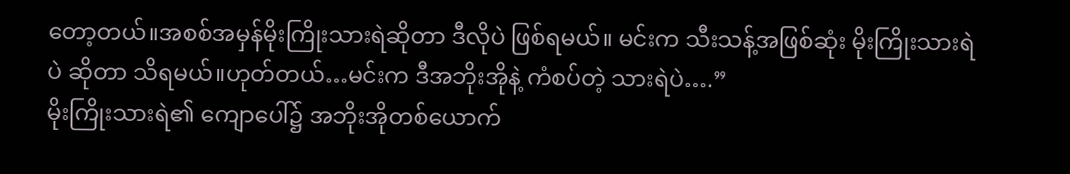တော့တယ်။အစစ်အမှန်မိုးကြိုးသားရဲဆိုတာ ဒီလိုပဲ ဖြစ်ရမယ်။ မင်းက သီးသန့်အဖြစ်ဆုံး မိုးကြိုးသားရဲပဲ ဆိုတာ သိရမယ်။ဟုတ်တယ်…မင်းက ဒီအဘိုးအိုနဲ့ ကံစပ်တဲ့ သားရဲပဲ….”
မိုးကြိုးသားရဲ၏ ကျောပေါ်၌ အဘိုးအိုတစ်ယောက်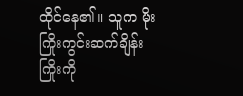ထိုင်နေ၏။ သူက မိုးကြိုးကွင်းဆက်ချိန်းကြိုးကို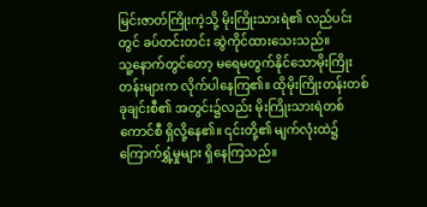မြင်းဇာတ်ကြိုးကဲ့သို့ မိုးကြိုးသားရဲ၏ လည်ပင်းတွင် ခပ်တင်းတင်း ဆွဲကိုင်ထားသေးသည်။
သူ့နောက်တွင်တော့ မရေမတွက်နိုင်သောမိုးကြိုးတန်းများက လိုက်ပါနေကြ၏။ ထိုမိုးကြိုးတန်းတစ်ခုချင်းစီ၏ အတွင်း၌လည်း မိုးကြိုးသားရဲတစ်ကောင်စီ ရှိလို့နေ၏။ ၎င်းတို့၏ မျက်လုံးထဲ၌ ကြောက်ရွှံ့မှုများ ရှိနေကြသည်။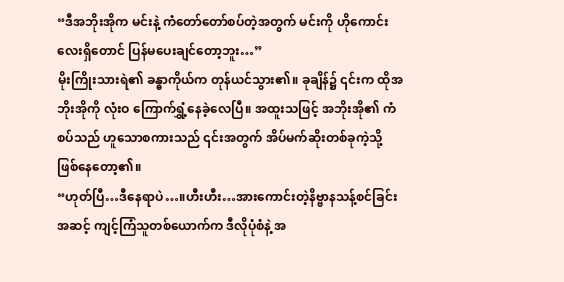“ဒီအဘိုးအိုက မင်းနဲ့ ကံတော်တော်စပ်တဲ့အတွက် မင်းကို ဟိုကောင်းလေးရှိတောင် ပြန်မပေးချင်တော့ဘူး…”
မိုးကြိုးသားရဲ၏ ခန္ဓာကိုယ်က တုန်ယင်သွား၏။ ခုချိန်၌ ၎င်းက ထိုအဘိုးအိုကို လုံးဝ ကြောက်ရွှံ့နေခဲ့လေပြီ။ အထူးသဖြင့် အဘိုးအို၏ ကံစပ်သည် ဟူသောစကားသည် ၎င်းအတွက် အိပ်မက်ဆိုးတစ်ခုကဲ့သို့ ဖြစ်နေတော့၏။
“ဟုတ်ပြီ…ဒီနေရာပဲ…။ဟီးဟီး…အားကောင်းတဲ့နိဗ္ဗာနသန့်စင်ခြင်းအဆင့် ကျင့်ကြံသူတစ်ယောက်က ဒီလိုပုံစံနဲ့ အ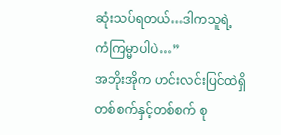ဆုံးသပ်ရတယ်…ဒါကသူရဲ့ ကံကြမ္မာပါပဲ…”
အဘိုးအိုက ဟင်းလင်းပြင်ထဲရှိ တစ်စက်နှင့်တစ်စက် စု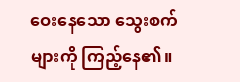ဝေးနေသော သွေးစက်များကို ကြည့်နေ၏။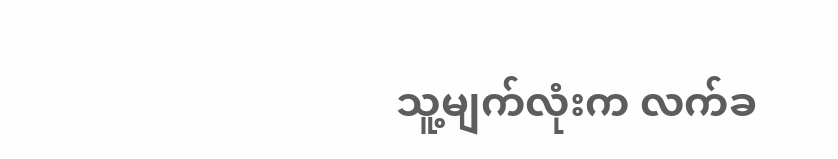သူ့မျက်လုံးက လက်ခ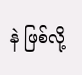နဲ ဖြစ်လို့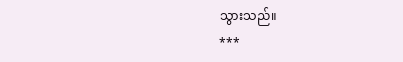သွားသည်။
***